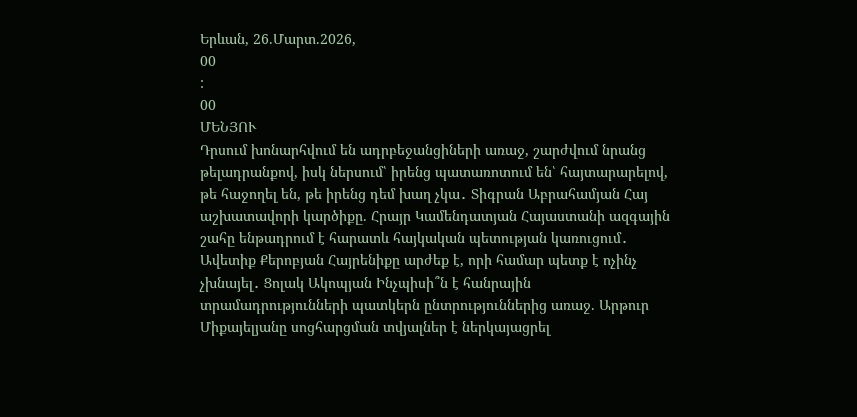Երևան, 26.Մարտ.2026,
00
:
00
ՄԵՆՅՈՒ
Դրսում խոնարհվում են ադրբեջանցիների առաջ, շարժվում նրանց թելադրանքով, իսկ ներսում՝ իրենց պատառոտում են՝ հայտարարելով, թե հաջողել են, թե իրենց դեմ խաղ չկա․ Տիգրան Աբրահամյան Հայ աշխատավորի կարծիքը. Հրայր Կամենդատյան Հայաստանի ազգային շահը ենթադրում է հարատև հայկական պետության կառուցում․ Ավետիք Քերոբյան Հայրենիքը արժեք է, որի համար պետք է ոչինչ չխնայել․ Ցոլակ Ակոպյան Ինչպիսի՞ն է հանրային տրամադրությունների պատկերն ընտրություններից առաջ. Արթուր Միքայելյանը սոցհարցման տվյալներ է ներկայացրել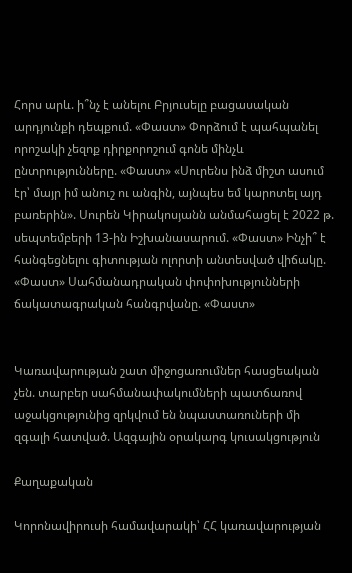Հորս արև. ի՞նչ է անելու Բրյուսելը բացասական արդյունքի դեպքում. «Փաստ» Փորձում է պահպանել որոշակի չեզոք դիրքորոշում գոնե մինչև ընտրությունները. «Փաստ» «Սուրենս ինձ միշտ ասում էր՝ մայր իմ անուշ ու անգին, այնպես եմ կարոտել այդ բառերին». Սուրեն Կիրակոսյանն անմահացել է 2022 թ. սեպտեմբերի 13-ին Իշխանասարում. «Փաստ» Ինչի՞ է հանգեցնելու գիտության ոլորտի անտեսված վիճակը. «Փաստ» Սահմանադրական փոփոխությունների ճակատագրական հանգրվանը. «Փաստ»


Կառավարության շատ միջոցառումներ հասցեական չեն. տարբեր սահմանափակումների պատճառով աջակցությունից զրկվում են նպաստառուների մի զգալի հատված. Ազգային օրակարգ կուսակցություն

Քաղաքական

Կորոնավիրուսի համավարակի՝ ՀՀ կառավարության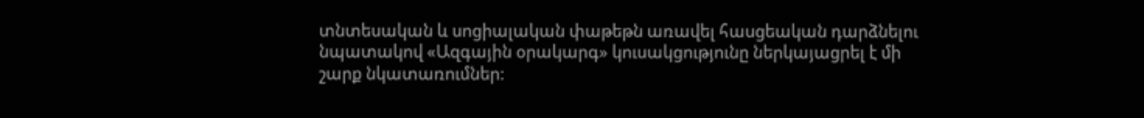տնտեսական և սոցիալական փաթեթն առավել հասցեական դարձնելու նպատակով «Ազգային օրակարգ» կուսակցությունը ներկայացրել է մի շարք նկատառումներ: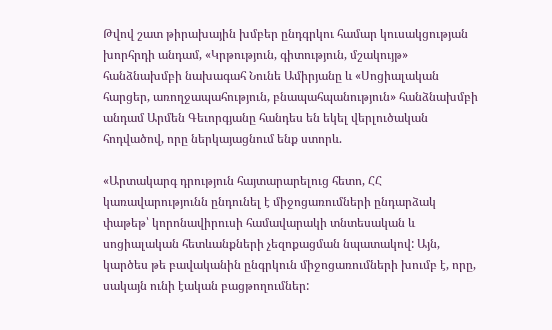Թվով շատ թիրախային խմբեր ընդգրկու համար կուսակցության խորհրդի անդամ, «Կրթություն, գիտություն, մշակույթ» հանձնախմբի նախագահ Նունե Ամիրյանը և «Սոցիալական հարցեր, առողջապահություն, բնապահպանություն» հանձնախմբի անդամ Արմեն Գեւորգյանը հանդես են եկել վերլուծական հոդվածով, որը ներկայացնում ենք ստորև.

«Արտակարգ դրություն հայտարարելուց հետո, ՀՀ կառավարությունն ընդունել է միջոցառումների ընդարձակ փաթեթ՝ կորոնավիրուսի համավարակի տնտեսական և սոցիալական հետևանքների չեզոքացման նպատակով: Այն, կարծես թե բավականին ընգրկուն միջոցառումների խումբ է, որը, սակայն ունի էական բացթողումներ: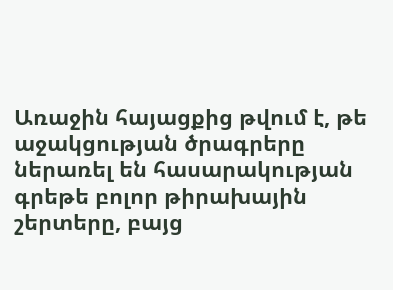Առաջին հայացքից թվում է, թե աջակցության ծրագրերը ներառել են հասարակության գրեթե բոլոր թիրախային շերտերը, բայց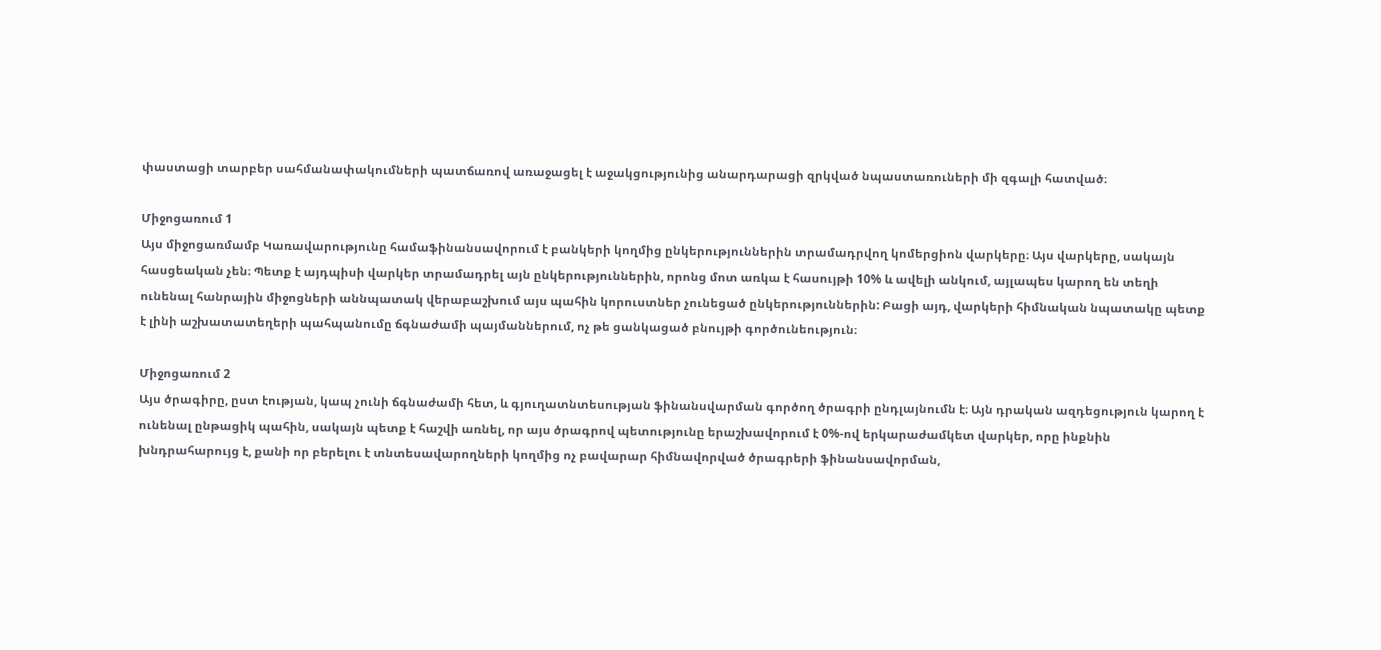փաստացի տարբեր սահմանափակումների պատճառով առաջացել է աջակցությունից անարդարացի զրկված նպաստառուների մի զգալի հատված։

Միջոցառում 1
Այս միջոցառմամբ Կառավարությունը համաֆինանսավորում է բանկերի կողմից ընկերություններին տրամադրվող կոմերցիոն վարկերը։ Այս վարկերը, սակայն հասցեական չեն։ Պետք է այդպիսի վարկեր տրամադրել այն ընկերություններին, որոնց մոտ առկա է հասույթի 10% և ավելի անկում, այլապես կարող են տեղի ունենալ հանրային միջոցների աննպատակ վերաբաշխում այս պահին կորուստներ չունեցած ընկերություններին: Բացի այդ, վարկերի հիմնական նպատակը պետք է լինի աշխատատեղերի պահպանումը ճգնաժամի պայմաններում, ոչ թե ցանկացած բնույթի գործունեություն։

Միջոցառում 2
Այս ծրագիրը, ըստ էության, կապ չունի ճգնաժամի հետ, և գյուղատնտեսության ֆինանսվարման գործող ծրագրի ընդլայնումն է։ Այն դրական ազդեցություն կարող է ունենալ ընթացիկ պահին, սակայն պետք է հաշվի առնել, որ այս ծրագրով պետությունը երաշխավորում է 0%-ով երկարաժամկետ վարկեր, որը ինքնին խնդրահարույց է, քանի որ բերելու է տնտեսավարողների կողմից ոչ բավարար հիմնավորված ծրագրերի ֆինանսավորման,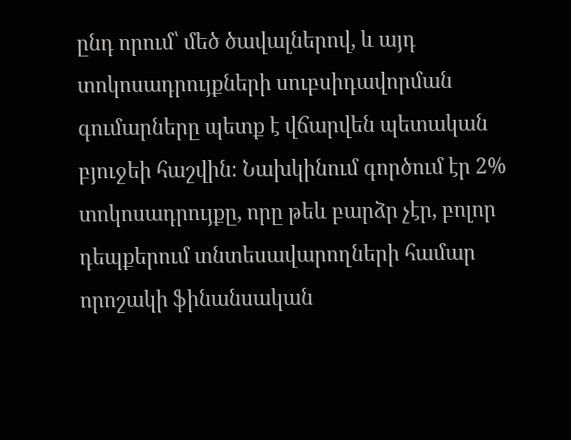ընդ որում՝ մեծ ծավալներով, և այդ տոկոսադրույքների սուբսիդավորման գումարները պետք է վճարվեն պետական բյուջեի հաշվին։ Նախկինում գործում էր 2% տոկոսադրույքը, որը թեև բարձր չէր, բոլոր դեպքերում տնտեսավարողների համար որոշակի ֆինանսական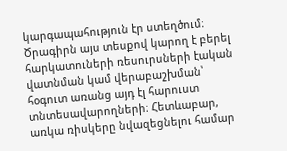կարգապահություն էր ստեղծում։ Ծրագիրն այս տեսքով կարող է բերել հարկատուների ռեսուրսների էական վատնման կամ վերաբաշխման՝ հօգուտ առանց այդ էլ հարուստ տնտեսավարողների։ Հետևաբար, առկա ռիսկերը նվազեցնելու համար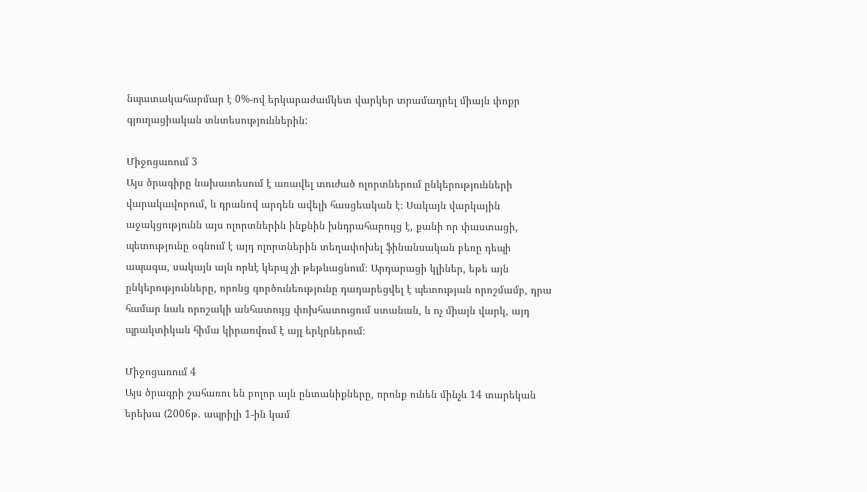նպատակահարմար է 0%-ով երկարաժամկետ վարկեր տրամադրել միայն փոքր գյուղացիական տնտեսություններին:

Միջոցառում 3
Այս ծրագիրը նախատեսում է առավել տուժած ոլորտներում ընկերությունների վարակավորում, և դրանով արդեն ավելի հասցեական է։ Սակայն վարկային աջակցությունն այս ոլորտներին ինքնին խնդրահարույց է, քանի որ փաստացի, պետությունը օգնում է այդ ոլորտներին տեղափոխել ֆինանսական բեռը դեպի ապագա, սակայն այն որևէ կերպ չի թեթևացնում։ Արդարացի կլիներ, եթե այն ընկերությունները, որոնց գործունեությունը դադարեցվել է պետության որոշմամբ, դրա համար նաև որոշակի անհատույց փոխհատուցում ստանան, և ոչ միայն վարկ, այդ պրակտիկան հիմա կիրառվում է այլ երկրներում։

Միջոցառում 4
Այս ծրագրի շահառու են բոլոր այն ընտանիքները, որոնք ունեն մինչև 14 տարեկան երեխա (2006թ. ապրիլի 1-ին կամ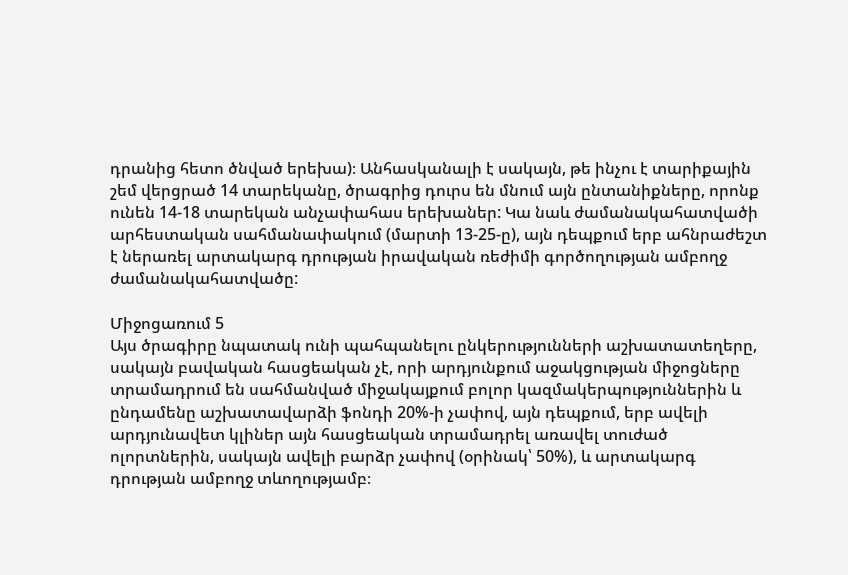դրանից հետո ծնված երեխա)։ Անհասկանալի է սակայն, թե ինչու է տարիքային շեմ վերցրած 14 տարեկանը, ծրագրից դուրս են մնում այն ընտանիքները, որոնք ունեն 14-18 տարեկան անչափահաս երեխաներ: Կա նաև ժամանակահատվածի արհեստական սահմանափակում (մարտի 13-25-ը), այն դեպքում երբ ահնրաժեշտ է ներառել արտակարգ դրության իրավական ռեժիմի գործողության ամբողջ ժամանակահատվածը:

Միջոցառում 5
Այս ծրագիրը նպատակ ունի պահպանելու ընկերությունների աշխատատեղերը, սակայն բավական հասցեական չէ, որի արդյունքում աջակցության միջոցները տրամադրում են սահմանված միջակայքում բոլոր կազմակերպություններին և ընդամենը աշխատավարձի ֆոնդի 20%-ի չափով, այն դեպքում, երբ ավելի արդյունավետ կլիներ այն հասցեական տրամադրել առավել տուժած ոլորտներին, սակայն ավելի բարձր չափով (օրինակ՝ 50%), և արտակարգ դրության ամբողջ տևողությամբ։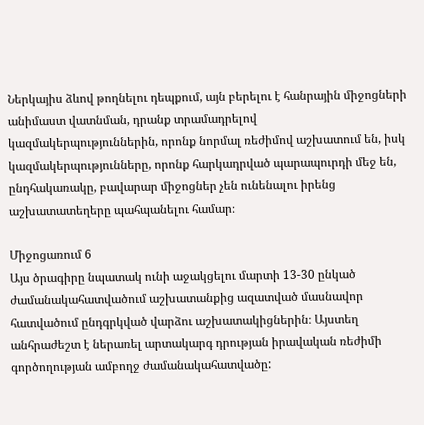Ներկայիս ձևով թողնելու դեպքում, այն բերելու է հանրային միջոցների անիմաստ վատնման, դրանք տրամադրելով կազմակերպություններին, որոնք նորմալ ռեժիմով աշխատում են, իսկ կազմակերպությունները, որոնք հարկադրված պարապուրդի մեջ են, ընդհակառակը, բավարար միջոցներ չեն ունենալու իրենց աշխատատեղերը պահպանելու համար։

Միջոցառում 6
Այս ծրագիրը նպատակ ունի աջակցելու մարտի 13-30 ընկած ժամանակահատվածում աշխատանքից ազատված մասնավոր հատվածում ընդգրկված վարձու աշխատակիցներին։ Այստեղ անհրաժեշտ է ներառել արտակարգ դրության իրավական ռեժիմի գործողության ամբողջ ժամանակահատվածը: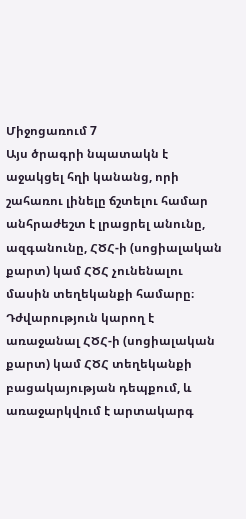Միջոցառում 7
Այս ծրագրի նպատակն է աջակցել հղի կանանց, որի շահառու լինելը ճշտելու համար անհրաժեշտ է լրացրել անունը, ազգանունը, ՀԾՀ-ի (սոցիալական քարտ) կամ ՀԾՀ չունենալու մասին տեղեկանքի համարը։ Դժվարություն կարող է առաջանալ ՀԾՀ-ի (սոցիալական քարտ) կամ ՀԾՀ տեղեկանքի բացակայության դեպքում, և առաջարկվում է արտակարգ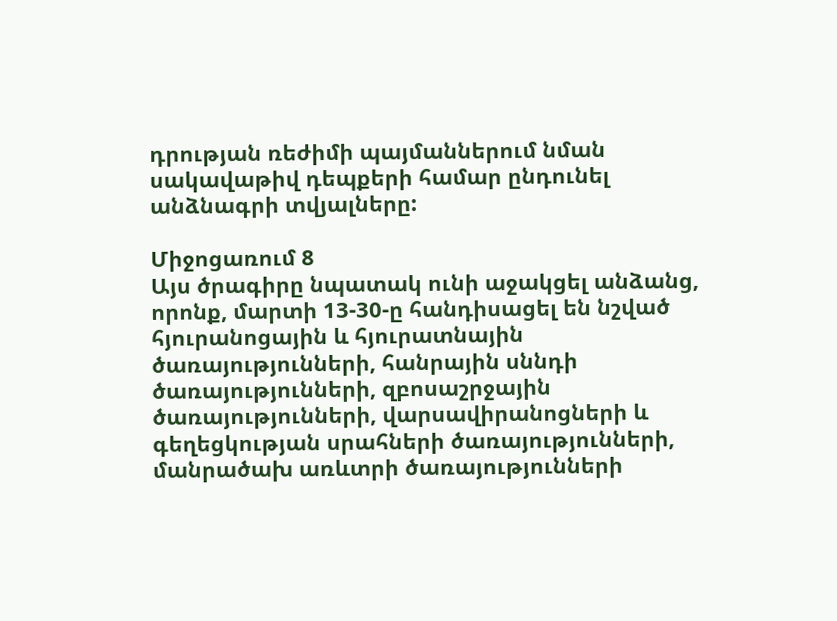դրության ռեժիմի պայմաններում նման սակավաթիվ դեպքերի համար ընդունել անձնագրի տվյալները:

Միջոցառում 8
Այս ծրագիրը նպատակ ունի աջակցել անձանց, որոնք, մարտի 13-30-ը հանդիսացել են նշված հյուրանոցային և հյուրատնային ծառայությունների, հանրային սննդի ծառայությունների, զբոսաշրջային ծառայությունների, վարսավիրանոցների և գեղեցկության սրահների ծառայությունների, մանրածախ առևտրի ծառայությունների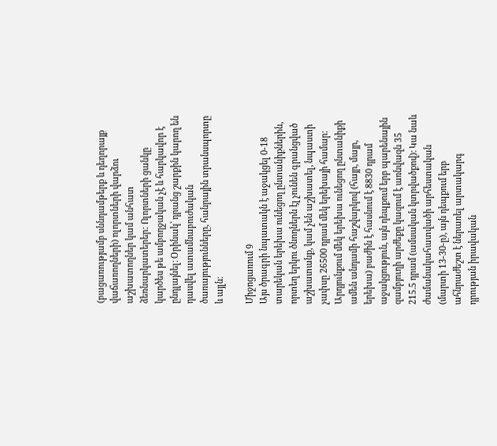(բացառությամբ սննդամթերք և դեղորայք վաճառողների) ոլորտների վարձու աշխատողներ կամ անհատ ձեռնարկատերեր: Ոլորտների ցանկը կարծես թե ամբողջական չէ և հարկավոր է ընդլայնել։ Օրինակ՝ դրանց շարքին կարող են դասվել ատամնաբուժական ծառայությունները, հանրային տրանսպորտը և այլն։

Միջոցառում 9
Այս ծրագրի նպատակն է աջակցել 0-18 տարեկան երեխա ունեցող ընտանիքներին, որտեղ երկու ծնողներն էլ չունեն գրանցված աշխատանք, կամ չեն աշխատել, նպաստի չափսը 26500 դրամ մեկ երեխայի համար: Արդյունքում մեկ երեխա ունեցող ընտանիքի ամեն անդամի հաշվարկով (հայր, մայր, երեխա) բաժին է հասնում է 8830 դրամ աջակցություն, այն դեպքում երբ պարենային զամբյուղի արժեքը կազում է առնվազն 35 215.5 դրամ (ամսական կտրվածքով)։ Կա նաև ժամանակահատվածի արհեստական (մարտի 13-30-ը), այն դեպքում երբ ահնրաժեշտ է ներառել արտակարգ դրության իրավական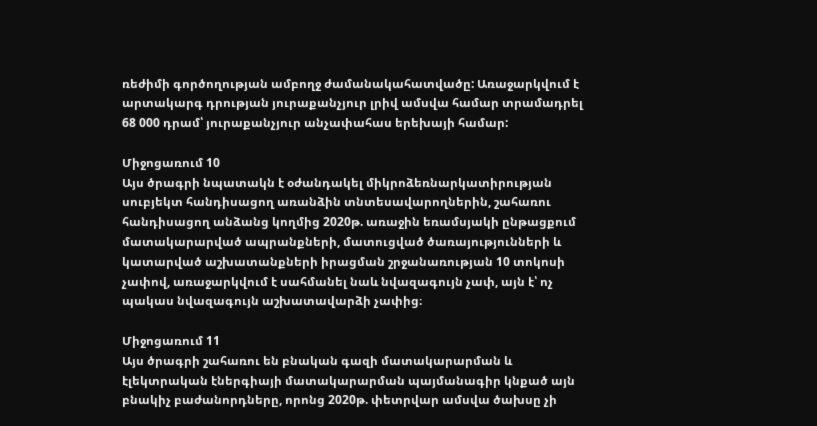ռեժիմի գործողության ամբողջ ժամանակահատվածը: Առաջարկվում է արտակարգ դրության յուրաքանչյուր լրիվ ամսվա համար տրամադրել 68 000 դրամ՝ յուրաքանչյուր անչափահաս երեխայի համար:

Միջոցառում 10
Այս ծրագրի նպատակն է օժանդակել միկրոձեռնարկատիրության սուբյեկտ հանդիսացող առանձին տնտեսավարողներին, շահառու հանդիսացող անձանց կողմից 2020թ. առաջին եռամսյակի ընթացքում մատակարարված ապրանքների, մատուցված ծառայությունների և կատարված աշխատանքների իրացման շրջանառության 10 տոկոսի չափով, առաջարկվում է սահմանել նաև նվազագույն չափ, այն է՝ ոչ պակաս նվազագույն աշխատավարձի չափից։

Միջոցառում 11
Այս ծրագրի շահառու են բնական գազի մատակարարման և էլեկտրական էներգիայի մատակարարման պայմանագիր կնքած այն բնակիչ բաժանորդները, որոնց 2020թ. փետրվար ամսվա ծախսը չի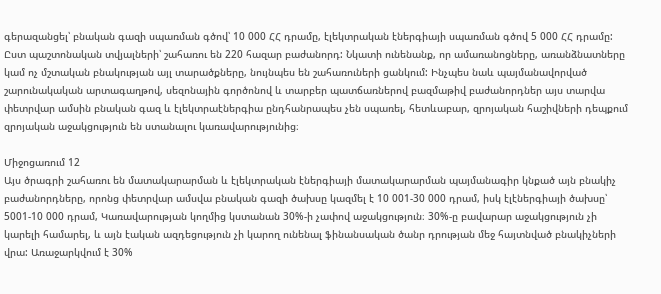գերազանցել՝ բնական գազի սպառման գծով՝ 10 000 ՀՀ դրամը, էլեկտրական էներգիայի սպառման գծով 5 000 ՀՀ դրամը: Ըստ պաշտոնական տվյալների՝ շահառու են 220 հազար բաժանորդ: Նկատի ունենանք, որ ամառանոցները, առանձնատները կամ ոչ մշտական բնակության այլ տարածքները, նույնպես են շահառուների ցանկում: Ինչպես նաև պայմանավորված շարունակական արտագաղթով, սեզոնային գործոնով և տարբեր պատճառներով բազմաթիվ բաժանորդներ այս տարվա փետրվար ամսին բնական գազ և էլեկտրաէներգիա ընդհանրապես չեն սպառել, հետևաբար, զրոյական հաշիվների դեպքում զրոյական աջակցություն են ստանալու կառավարությունից։

Միջոցառում 12
Այս ծրագրի շահառու են մատակարարման և էլեկտրական էներգիայի մատակարարման պայմանագիր կնքած այն բնակիչ բաժանորդները, որոնց փետրվար ամսվա բնական գազի ծախսը կազմել է 10 001-30 000 դրամ, իսկ էլէներգիայի ծախսը՝ 5001-10 000 դրամ, Կառավարության կողմից կստանան 30%-ի չափով աջակցություն։ 30%-ը բավարար աջակցություն չի կարելի համարել, և այն էական ազդեցություն չի կարող ունենալ ֆինանսական ծանր դրության մեջ հայտնված բնակիչների վրա: Առաջարկվում է 30%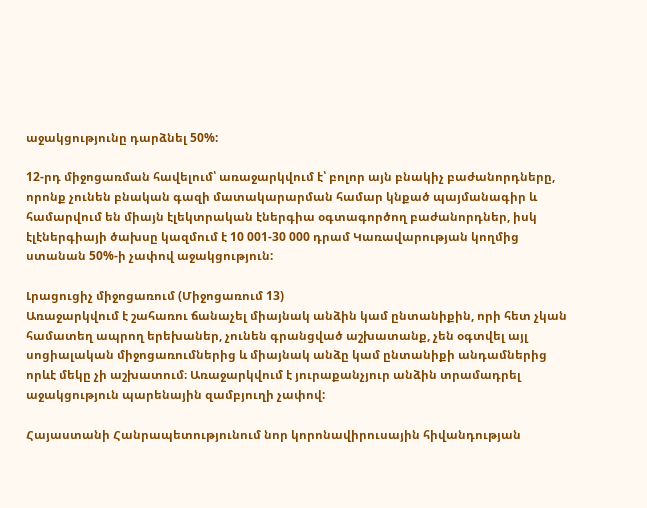աջակցությունը դարձնել 50%:

12-րդ միջոցառման հավելում՝ առաջարկվում է՝ բոլոր այն բնակիչ բաժանորդները, որոնք չունեն բնական գազի մատակարարման համար կնքած պայմանագիր և համարվում են միայն էլեկտրական էներգիա օգտագործող բաժանորդներ, իսկ էլէներգիայի ծախսը կազմում է 10 001-30 000 դրամ Կառավարության կողմից ստանան 50%-ի չափով աջակցություն:

Լրացուցիչ միջոցառում (Միջոցառում 13)
Առաջարկվում է շահառու ճանաչել միայնակ անձին կամ ընտանիքին, որի հետ չկան համատեղ ապրող երեխաներ, չունեն գրանցված աշխատանք, չեն օգտվել այլ սոցիալական միջոցառումներից և միայնակ անձը կամ ընտանիքի անդամներից որևէ մեկը չի աշխատում։ Առաջարկվում է յուրաքանչյուր անձին տրամադրել աջակցություն պարենային զամբյուղի չափով:

Հայաստանի Հանրապետությունում նոր կորոնավիրուսային հիվանդության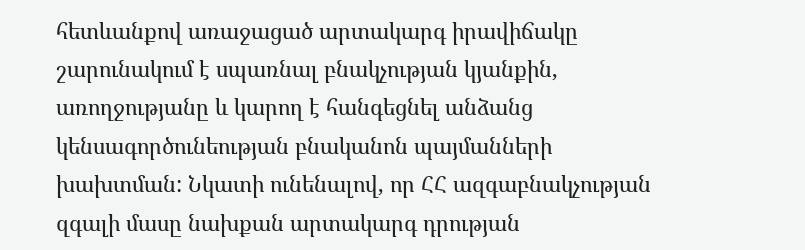հետևանքով առաջացած արտակարգ իրավիճակը շարունակում է սպառնալ բնակչության կյանքին, առողջությանը և կարող է հանգեցնել անձանց կենսագործունեության բնականոն պայմանների խախտման: Նկատի ունենալով, որ ՀՀ ազգաբնակչության զգալի մասը նախքան արտակարգ դրության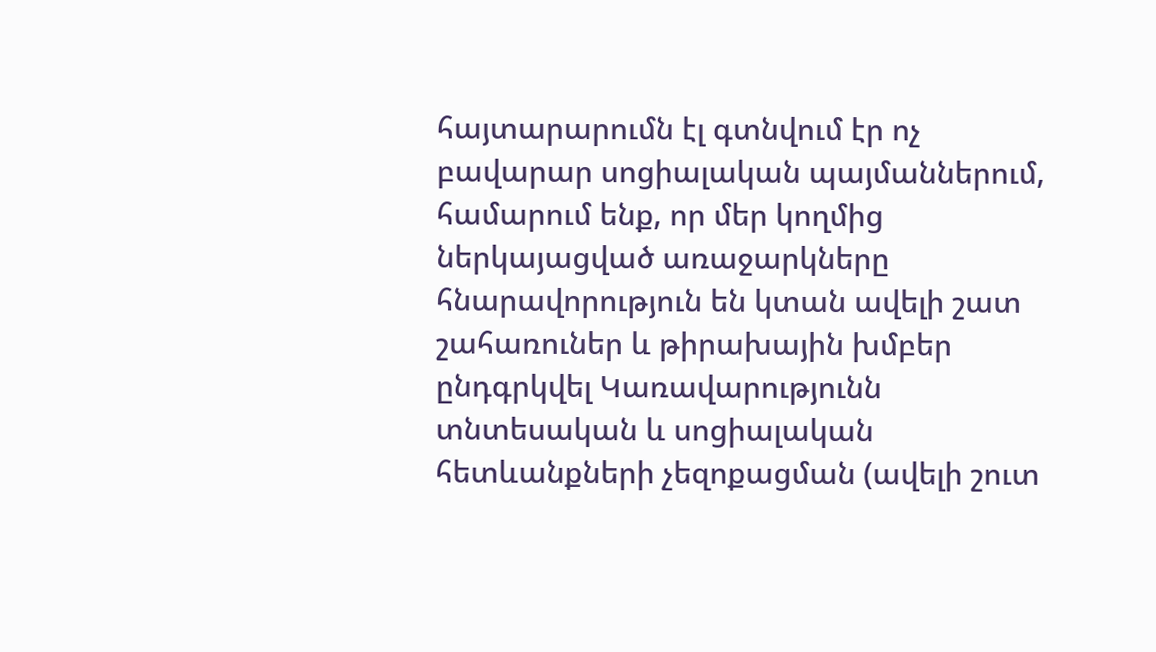հայտարարումն էլ գտնվում էր ոչ բավարար սոցիալական պայմաններում, համարում ենք, որ մեր կողմից ներկայացված առաջարկները հնարավորություն են կտան ավելի շատ շահառուներ և թիրախային խմբեր ընդգրկվել Կառավարությունն տնտեսական և սոցիալական հետևանքների չեզոքացման (ավելի շուտ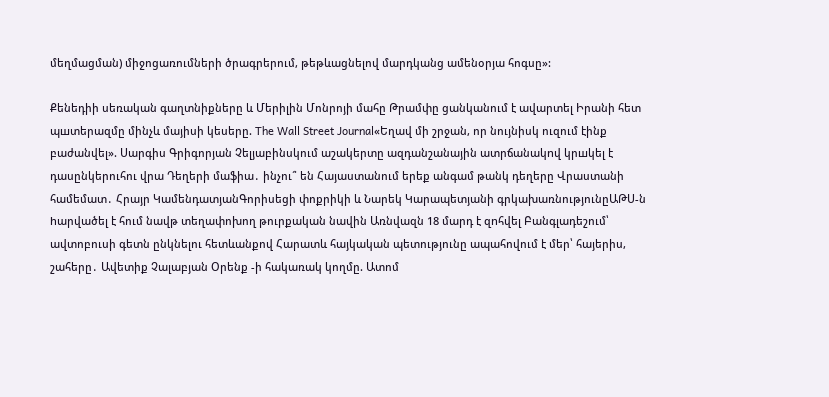մեղմացման) միջոցառումների ծրագրերում, թեթևացնելով մարդկանց ամենօրյա հոգսը»:

Քենեդիի սեռական գաղտնիքները և Մերիլին Մոնրոյի մահը Թրամփը ցանկանում է ավարտել Իրանի հետ պшտերազմը մինչև մայիսի կեսերը. The Wall Street Journal«Եղավ մի շրջան, որ նույնիսկ ուզում էինք բաժանվել». Սարգիս Գրիգորյան Չելյաբինսկում աշակերտը ազդանշանային ատրճանակnվ կրшկել է դասընկերուհու վրա Դեղերի մաֆիա․ ինչու՞ են Հայաստանում երեք անգամ թանկ դեղերը Վրաստանի համեմատ․ Հրայր ԿամենդատյանԳորիսեցի փոքրիկի և Նարեկ Կարապետյանի գրկախառնությունըԱԹՍ-ն hարվածել է հում նավթ տեղափոխող թուրքական նավին Առնվազն 18 մարդ է զnհվել Բանգլադեշում՝ ավտոբուսի գետն ընկնելու հետևանքով Հարատև հայկական պետությունը ապահովում է մեր՝ հայերիս, շահերը․ Ավետիք Չալաբյան Օրենք -ի հակառակ կողմը. Ատոմ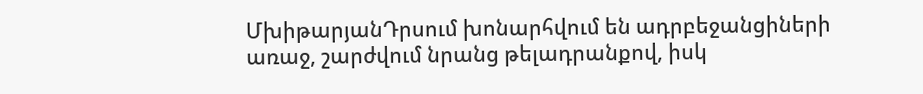ՄխիթարյանԴրսում խոնարհվում են ադրբեջանցիների առաջ, շարժվում նրանց թելադրանքով, իսկ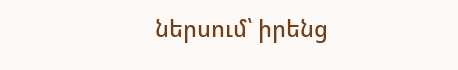ներսում՝ իրենց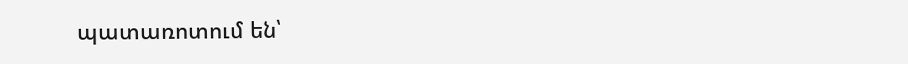պատառոտում են՝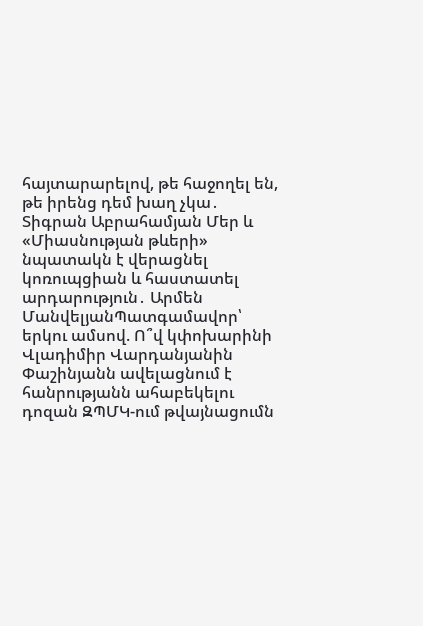հայտարարելով, թե հաջողել են, թե իրենց դեմ խաղ չկա․ Տիգրան Աբրահամյան Մեր և «Միասնության թևերի» նպատակն է վերացնել կոռուպցիան և հաստատել արդարություն․ Արմեն ՄանվելյանՊատգամավոր՝ երկու ամսով. Ո՞վ կփոխարինի Վլադիմիր Վարդանյանին Փաշինյանն ավելացնում է հանրությանն ահաբեկելու դոզան ԶՊՄԿ-ում թվայնացումն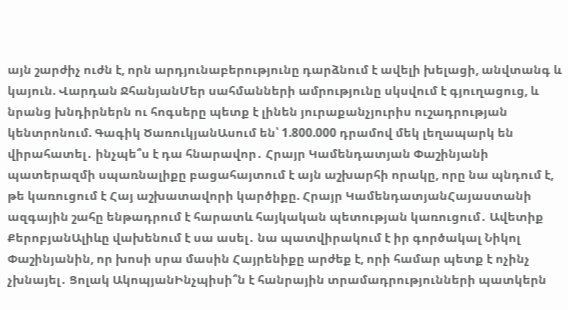այն շարժիչ ուժն է, որն արդյունաբերությունը դարձնում է ավելի խելացի, անվտանգ և կայուն. Վարդան ՋհանյանՄեր սահմանների ամրությունը սկսվում է գյուղացուց, և նրանց խնդիրներն ու հոգսերը պետք է լինեն յուրաքանչյուրիս ուշադրության կենտրոնում. Գագիկ ԾառուկյանԱսում են՝ 1.800.000 դրամով մեկ լեղապարկ են վիրահատել․ ինչպե՞ս է դա հնարավոր․ Հրայր Կամենդատյան Փաշինյանի պատերազմի սպառնալիքը բացահայտում է այն աշխարհի որակը, որը նա պնդում է, թե կառուցում է Հայ աշխատավորի կարծիքը. Հրայր ԿամենդատյանՀայաստանի ազգային շահը ենթադրում է հարատև հայկական պետության կառուցում․ Ավետիք ՔերոբյանԱլիևը վախենում է սա ասել․ նա պատվիրակում է իր գործակալ Նիկոլ Փաշինյանին, որ խոսի սրա մասին Հայրենիքը արժեք է, որի համար պետք է ոչինչ չխնայել․ Ցոլակ ԱկոպյանԻնչպիսի՞ն է հանրային տրամադրությունների պատկերն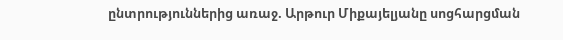ընտրություններից առաջ. Արթուր Միքայելյանը սոցհարցման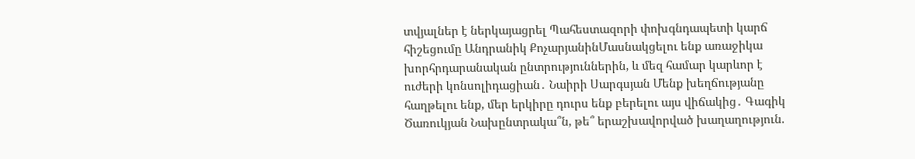տվյալներ է ներկայացրել Պահեստազորի փոխգնդապետի կարճ հիշեցումը Անդրանիկ ՔոչարյանինՄասնակցելու ենք առաջիկա խորհրդարանական ընտրություններին, և մեզ համար կարևոր է ուժերի կոնսոլիդացիան․ Նաիրի Սարգսյան Մենք խեղճությանը հաղթելու ենք, մեր երկիրը դուրս ենք բերելու այս վիճակից․ Գագիկ Ծառուկյան Նախընտրակա՞ն, թե՞ երաշխավորված խաղաղություն.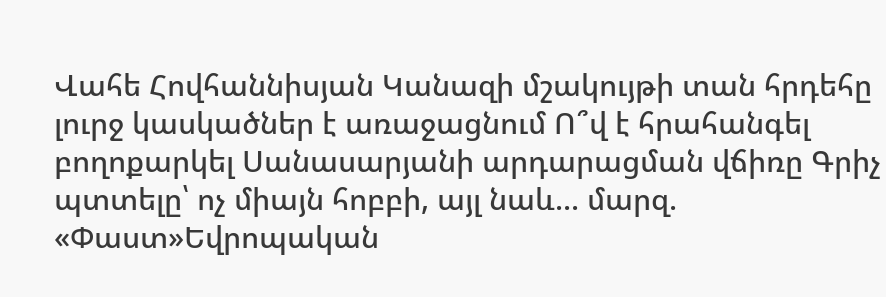Վահե Հովհաննիսյան Կանազի մշակույթի տան հրդեհը լուրջ կասկածներ է առաջացնում Ո՞վ է հրահանգել բողոքարկել Սանասարյանի արդարացման վճիռը Գրիչ պտտելը՝ ոչ միայն հոբբի, այլ նաև... մարզ. «Փաստ»Եվրոպական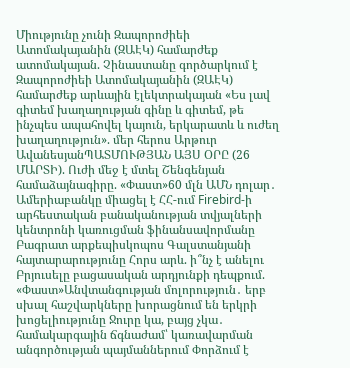Միությունը չունի Զապորոժիեի Ատոմակայանին (ԶԱԷԿ) համարժեք ատոմակայան. Չինաստանը գործարկում է Զապորոժիեի Ատոմակայանին (ԶԱԷԿ) համարժեք արևային էլեկտրակայան «Ես լավ գիտեմ խաղաղության գինը և գիտեմ, թե ինչպես ապահովել կայուն, երկարատև և ուժեղ խաղաղություն». մեր հերոս Արթուր ԱվանեսյանՊԱՏՄՈՒԹՅԱՆ ԱՅՍ ՕՐԸ (26 ՄԱՐՏԻ). Ուժի մեջ է մտել Շենգենյան համաձայնագիրը. «Փաստ»60 մլն ԱՄՆ դոլար․ Ամերիաբանկը միացել է ՀՀ-ում Firebird-ի արհեստական բանականության տվյալների կենտրոնի կառուցման ֆինանսավորմանը Բագրատ արքեպիսկոպոս Գալստանյանի հայտարարությունը Հորս արև. ի՞նչ է անելու Բրյուսելը բացասական արդյունքի դեպքում. «Փաստ»Անվտանգության մոլորություն․ երբ սխալ հաշվարկները խորացնում են երկրի խոցելիությունը Ջուրը կա, բայց չկա․ համակարգային ճգնաժամ՝ կառավարման անգործության պայմաններում Փորձում է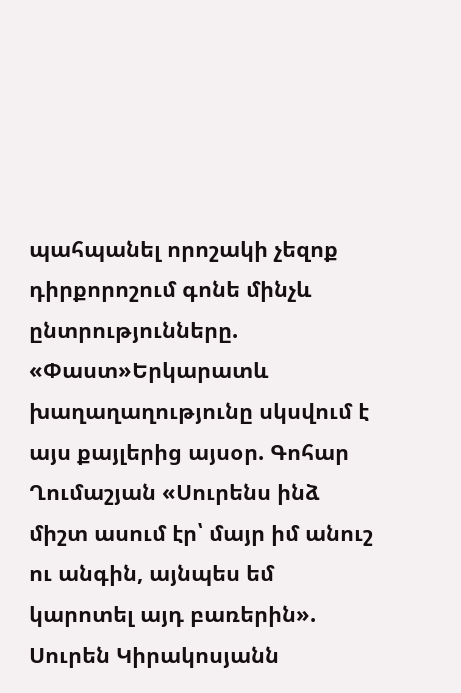պահպանել որոշակի չեզոք դիրքորոշում գոնե մինչև ընտրությունները. «Փաստ»Երկարատև խաղաղաղությունը սկսվում է այս քայլերից այսօր. Գոհար Ղումաշյան «Սուրենս ինձ միշտ ասում էր՝ մայր իմ անուշ ու անգին, այնպես եմ կարոտել այդ բառերին». Սուրեն Կիրակոսյանն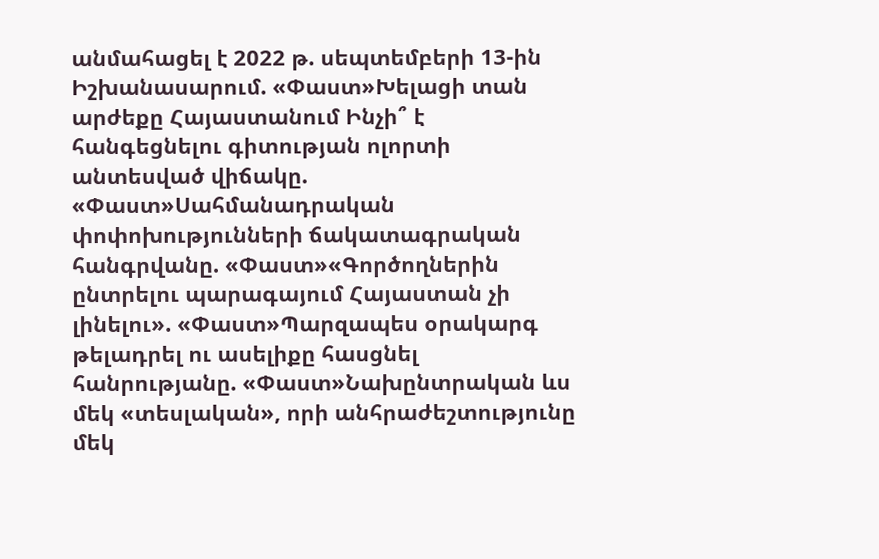անմահացել է 2022 թ. սեպտեմբերի 13-ին Իշխանասարում. «Փաստ»Խելացի տան արժեքը Հայաստանում Ինչի՞ է հանգեցնելու գիտության ոլորտի անտեսված վիճակը. «Փաստ»Սահմանադրական փոփոխությունների ճակատագրական հանգրվանը. «Փաստ»«Գործողներին ընտրելու պարագայում Հայաստան չի լինելու». «Փաստ»Պարզապես օրակարգ թելադրել ու ասելիքը հասցնել հանրությանը. «Փաստ»Նախընտրական ևս մեկ «տեսլական», որի անհրաժեշտությունը մեկ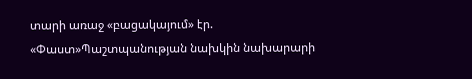տարի առաջ «բացակայում» էր. «Փաստ»Պաշտպանության նախկին նախարարի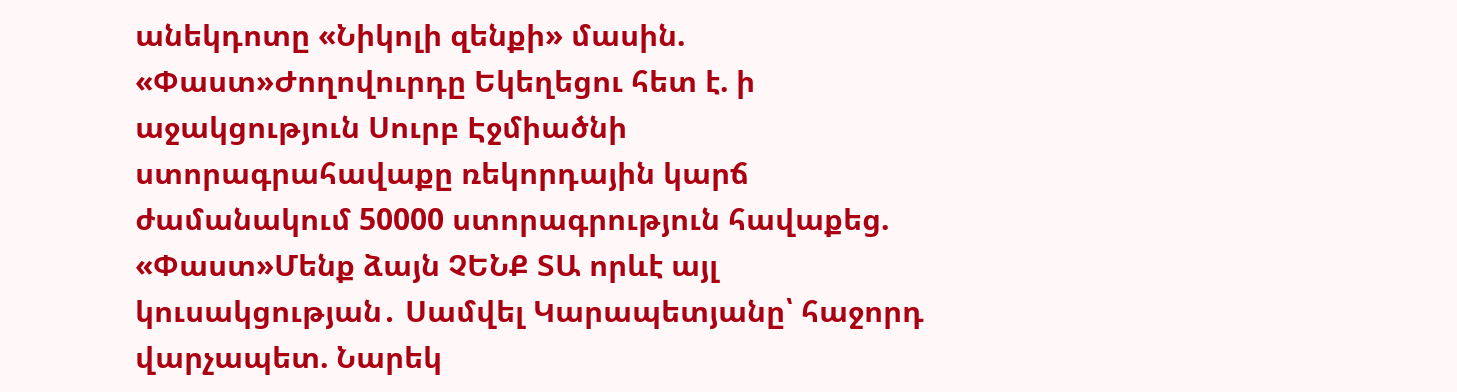անեկդոտը «Նիկոլի զենքի» մասին. «Փաստ»Ժողովուրդը Եկեղեցու հետ է. ի աջակցություն Սուրբ Էջմիածնի ստորագրահավաքը ռեկորդային կարճ ժամանակում 50000 ստորագրություն հավաքեց. «Փաստ»Մենք ձայն ՉԵՆՔ ՏԱ որևէ այլ կուսակցության․ Սամվել Կարապետյանը՝ հաջորդ վարչապետ. Նարեկ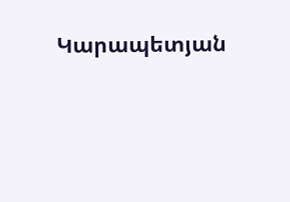Կարապետյան